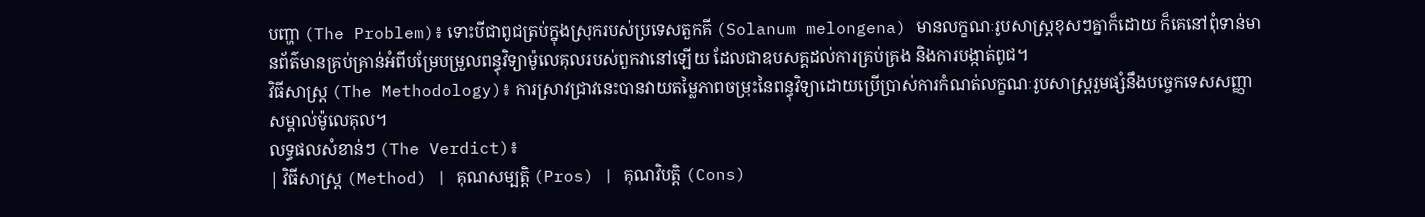បញ្ហា (The Problem)៖ ទោះបីជាពូជត្រប់ក្នុងស្រុករបស់ប្រទេសតួកគី (Solanum melongena) មានលក្ខណៈរូបសាស្ត្រខុសៗគ្នាក៏ដោយ ក៏គេនៅពុំទាន់មានព័ត៌មានគ្រប់គ្រាន់អំពីបម្រែបម្រួលពន្ធុវិទ្យាម៉ូលេគុលរបស់ពួកវានៅឡើយ ដែលជាឧបសគ្គដល់ការគ្រប់គ្រង និងការបង្កាត់ពូជ។
វិធីសាស្ត្រ (The Methodology)៖ ការស្រាវជ្រាវនេះបានវាយតម្លៃភាពចម្រុះនៃពន្ធុវិទ្យាដោយប្រើប្រាស់ការកំណត់លក្ខណៈរូបសាស្ត្ររួមផ្សំនឹងបច្ចេកទេសសញ្ញាសម្គាល់ម៉ូលេគុល។
លទ្ធផលសំខាន់ៗ (The Verdict)៖
| វិធីសាស្ត្រ (Method) | គុណសម្បត្តិ (Pros) | គុណវិបត្តិ (Cons)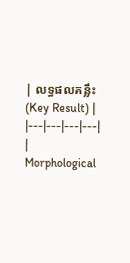| លទ្ធផលគន្លឹះ (Key Result) |
|---|---|---|---|
| Morphological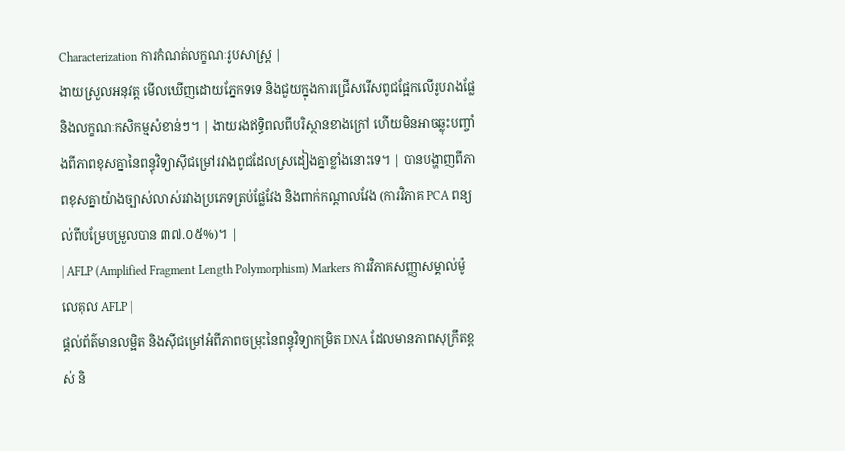Characterization ការកំណត់លក្ខណៈរូបសាស្ត្រ |
ងាយស្រួលអនុវត្ត មើលឃើញដោយភ្នែកទទេ និងជួយក្នុងការជ្រើសរើសពូជផ្អែកលើរូបរាងផ្លែ និងលក្ខណៈកសិកម្មសំខាន់ៗ។ | ងាយរងឥទ្ធិពលពីបរិស្ថានខាងក្រៅ ហើយមិនអាចឆ្លុះបញ្ចាំងពីភាពខុសគ្នានៃពន្ធុវិទ្យាស៊ីជម្រៅរវាងពូជដែលស្រដៀងគ្នាខ្លាំងនោះទេ។ | បានបង្ហាញពីភាពខុសគ្នាយ៉ាងច្បាស់លាស់រវាងប្រភេទត្រប់ផ្លែវែង និងពាក់កណ្តាលវែង (ការវិភាគ PCA ពន្យល់ពីបម្រែបម្រួលបាន ៣៧.០៥%)។ |
| AFLP (Amplified Fragment Length Polymorphism) Markers ការវិភាគសញ្ញាសម្គាល់ម៉ូលេគុល AFLP |
ផ្តល់ព័ត៌មានលម្អិត និងស៊ីជម្រៅអំពីភាពចម្រុះនៃពន្ធុវិទ្យាកម្រិត DNA ដែលមានភាពសុក្រឹតខ្ពស់ និ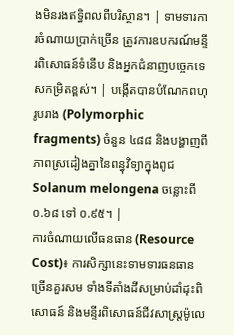ងមិនរងឥទ្ធិពលពីបរិស្ថាន។ | ទាមទារការចំណាយប្រាក់ច្រើន ត្រូវការឧបករណ៍មន្ទីរពិសោធន៍ទំនើប និងអ្នកជំនាញបច្ចេកទេសកម្រិតខ្ពស់។ | បង្កើតបានបំណែកពហុរូបរាង (Polymorphic fragments) ចំនួន ៤៨៨ និងបង្ហាញពីភាពស្រដៀងគ្នានៃពន្ធុវិទ្យាក្នុងពូជ Solanum melongena ចន្លោះពី ០.៦៨ ទៅ ០.៩៥។ |
ការចំណាយលើធនធាន (Resource Cost)៖ ការសិក្សានេះទាមទារធនធានច្រើនគួរសម ទាំងទីតាំងដីសម្រាប់ដាំដុះពិសោធន៍ និងមន្ទីរពិសោធន៍ជីវសាស្ត្រម៉ូលេ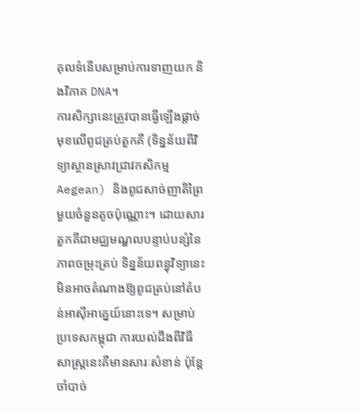គុលទំនើបសម្រាប់ការទាញយក និងវិភាគ DNA។
ការសិក្សានេះត្រូវបានធ្វើឡើងផ្តាច់មុខលើពូជត្រប់តួកគី (ទិន្នន័យពីវិទ្យាស្ថានស្រាវជ្រាវកសិកម្ម Aegean) និងពូជសាច់ញាតិព្រៃមួយចំនួនតូចប៉ុណ្ណោះ។ ដោយសារតួកគីជាមជ្ឈមណ្ឌលបន្ទាប់បន្សំនៃភាពចម្រុះត្រប់ ទិន្នន័យពន្ធុវិទ្យានេះមិនអាចតំណាងឱ្យពូជត្រប់នៅតំបន់អាស៊ីអាគ្នេយ៍នោះទេ។ សម្រាប់ប្រទេសកម្ពុជា ការយល់ដឹងពីវិធីសាស្ត្រនេះគឺមានសារៈសំខាន់ ប៉ុន្តែចាំបាច់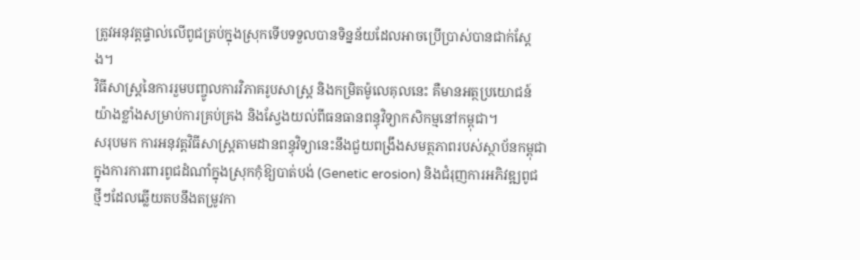ត្រូវអនុវត្តផ្ទាល់លើពូជត្រប់ក្នុងស្រុកទើបទទួលបានទិន្នន័យដែលអាចប្រើប្រាស់បានជាក់ស្តែង។
វិធីសាស្ត្រនៃការរួមបញ្ចូលការវិភាគរូបសាស្ត្រ និងកម្រិតម៉ូលេគុលនេះ គឺមានអត្ថប្រយោជន៍យ៉ាងខ្លាំងសម្រាប់ការគ្រប់គ្រង និងស្វែងយល់ពីធនធានពន្ធុវិទ្យាកសិកម្មនៅកម្ពុជា។
សរុបមក ការអនុវត្តវិធីសាស្ត្រតាមដានពន្ធុវិទ្យានេះនឹងជួយពង្រឹងសមត្ថភាពរបស់ស្ថាប័នកម្ពុជាក្នុងការការពារពូជដំណាំក្នុងស្រុកកុំឱ្យបាត់បង់ (Genetic erosion) និងជំរុញការអភិវឌ្ឍពូជថ្មីៗដែលឆ្លើយតបនឹងតម្រូវកា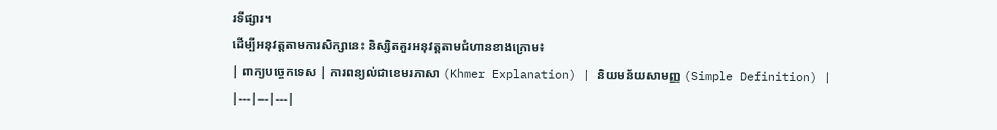រទីផ្សារ។
ដើម្បីអនុវត្តតាមការសិក្សានេះ និស្សិតគួរអនុវត្តតាមជំហានខាងក្រោម៖
| ពាក្យបច្ចេកទេស | ការពន្យល់ជាខេមរភាសា (Khmer Explanation) | និយមន័យសាមញ្ញ (Simple Definition) |
|---|---|---|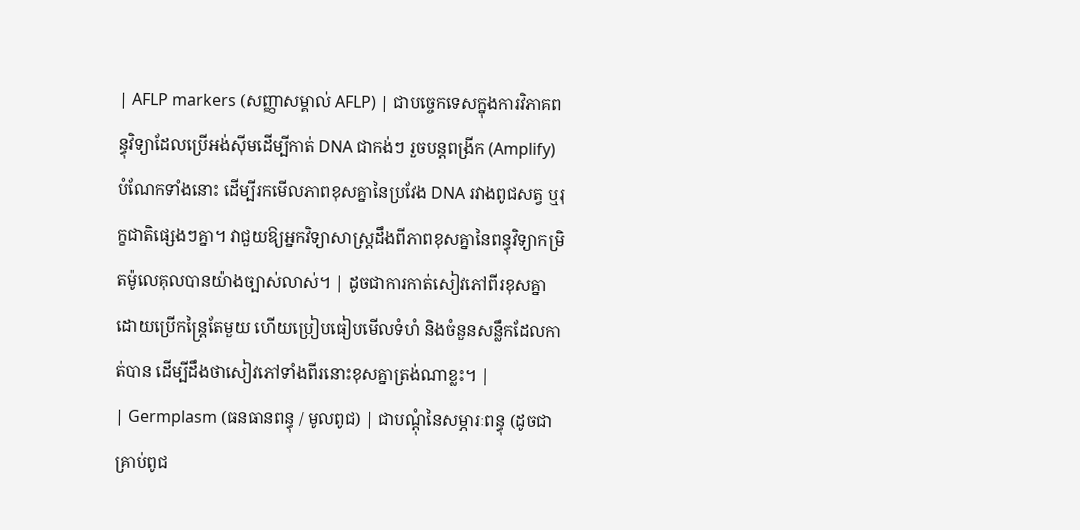| AFLP markers (សញ្ញាសម្គាល់ AFLP) | ជាបច្ចេកទេសក្នុងការវិភាគពន្ធុវិទ្យាដែលប្រើអង់ស៊ីមដើម្បីកាត់ DNA ជាកង់ៗ រួចបន្តពង្រីក (Amplify) បំណែកទាំងនោះ ដើម្បីរកមើលភាពខុសគ្នានៃប្រវែង DNA រវាងពូជសត្វ ឬរុក្ខជាតិផ្សេងៗគ្នា។ វាជួយឱ្យអ្នកវិទ្យាសាស្ត្រដឹងពីភាពខុសគ្នានៃពន្ធុវិទ្យាកម្រិតម៉ូលេគុលបានយ៉ាងច្បាស់លាស់។ | ដូចជាការកាត់សៀវភៅពីរខុសគ្នាដោយប្រើកន្ត្រៃតែមួយ ហើយប្រៀបធៀបមើលទំហំ និងចំនួនសន្លឹកដែលកាត់បាន ដើម្បីដឹងថាសៀវភៅទាំងពីរនោះខុសគ្នាត្រង់ណាខ្លះ។ |
| Germplasm (ធនធានពន្ធុ / មូលពូជ) | ជាបណ្ដុំនៃសម្ភារៈពន្ធុ (ដូចជា គ្រាប់ពូជ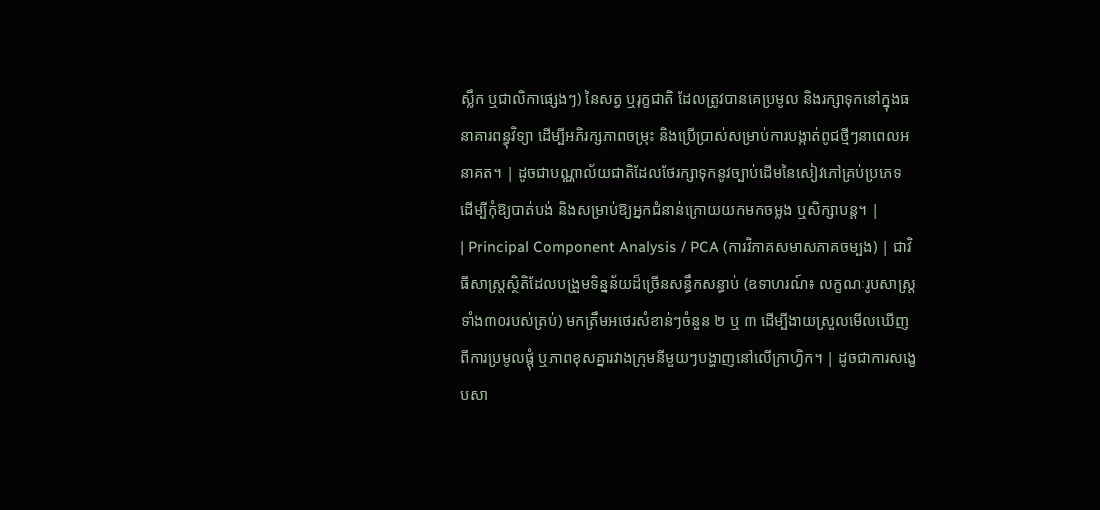ស្លឹក ឬជាលិកាផ្សេងៗ) នៃសត្វ ឬរុក្ខជាតិ ដែលត្រូវបានគេប្រមូល និងរក្សាទុកនៅក្នុងធនាគារពន្ធុវិទ្យា ដើម្បីអភិរក្សភាពចម្រុះ និងប្រើប្រាស់សម្រាប់ការបង្កាត់ពូជថ្មីៗនាពេលអនាគត។ | ដូចជាបណ្ណាល័យជាតិដែលថែរក្សាទុកនូវច្បាប់ដើមនៃសៀវភៅគ្រប់ប្រភេទ ដើម្បីកុំឱ្យបាត់បង់ និងសម្រាប់ឱ្យអ្នកជំនាន់ក្រោយយកមកចម្លង ឬសិក្សាបន្ត។ |
| Principal Component Analysis / PCA (ការវិភាគសមាសភាគចម្បង) | ជាវិធីសាស្ត្រស្ថិតិដែលបង្រួមទិន្នន័យដ៏ច្រើនសន្ធឹកសន្ធាប់ (ឧទាហរណ៍៖ លក្ខណៈរូបសាស្ត្រទាំង៣០របស់ត្រប់) មកត្រឹមអថេរសំខាន់ៗចំនួន ២ ឬ ៣ ដើម្បីងាយស្រួលមើលឃើញពីការប្រមូលផ្ដុំ ឬភាពខុសគ្នារវាងក្រុមនីមួយៗបង្ហាញនៅលើក្រាហ្វិក។ | ដូចជាការសង្ខេបសា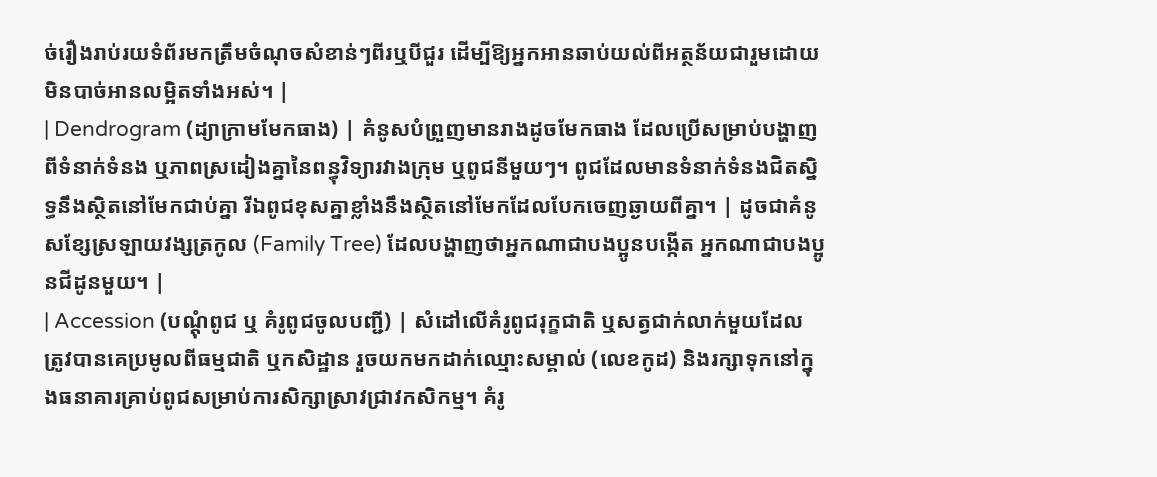ច់រឿងរាប់រយទំព័រមកត្រឹមចំណុចសំខាន់ៗពីរឬបីជួរ ដើម្បីឱ្យអ្នកអានឆាប់យល់ពីអត្ថន័យជារួមដោយមិនបាច់អានលម្អិតទាំងអស់។ |
| Dendrogram (ដ្យាក្រាមមែកធាង) | គំនូសបំព្រួញមានរាងដូចមែកធាង ដែលប្រើសម្រាប់បង្ហាញពីទំនាក់ទំនង ឬភាពស្រដៀងគ្នានៃពន្ធុវិទ្យារវាងក្រុម ឬពូជនីមួយៗ។ ពូជដែលមានទំនាក់ទំនងជិតស្និទ្ធនឹងស្ថិតនៅមែកជាប់គ្នា រីឯពូជខុសគ្នាខ្លាំងនឹងស្ថិតនៅមែកដែលបែកចេញឆ្ងាយពីគ្នា។ | ដូចជាគំនូសខ្សែស្រឡាយវង្សត្រកូល (Family Tree) ដែលបង្ហាញថាអ្នកណាជាបងប្អូនបង្កើត អ្នកណាជាបងប្អូនជីដូនមួយ។ |
| Accession (បណ្ដុំពូជ ឬ គំរូពូជចូលបញ្ជី) | សំដៅលើគំរូពូជរុក្ខជាតិ ឬសត្វជាក់លាក់មួយដែលត្រូវបានគេប្រមូលពីធម្មជាតិ ឬកសិដ្ឋាន រួចយកមកដាក់ឈ្មោះសម្គាល់ (លេខកូដ) និងរក្សាទុកនៅក្នុងធនាគារគ្រាប់ពូជសម្រាប់ការសិក្សាស្រាវជ្រាវកសិកម្ម។ គំរូ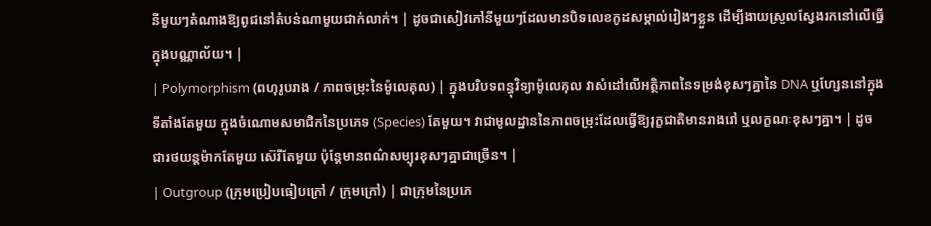នីមួយៗតំណាងឱ្យពូជនៅតំបន់ណាមួយជាក់លាក់។ | ដូចជាសៀវភៅនីមួយៗដែលមានបិទលេខកូដសម្គាល់រៀងៗខ្លួន ដើម្បីងាយស្រួលស្វែងរកនៅលើធ្នើក្នុងបណ្ណាល័យ។ |
| Polymorphism (ពហុរូបរាង / ភាពចម្រុះនៃម៉ូលេគុល) | ក្នុងបរិបទពន្ធុវិទ្យាម៉ូលេគុល វាសំដៅលើអត្ថិភាពនៃទម្រង់ខុសៗគ្នានៃ DNA ឬហ្សែននៅក្នុងទីតាំងតែមួយ ក្នុងចំណោមសមាជិកនៃប្រភេទ (Species) តែមួយ។ វាជាមូលដ្ឋាននៃភាពចម្រុះដែលធ្វើឱ្យរុក្ខជាតិមានរាងរៅ ឬលក្ខណៈខុសៗគ្នា។ | ដូចជារថយន្តម៉ាកតែមួយ ស៊េរីតែមួយ ប៉ុន្តែមានពណ៌សម្បុរខុសៗគ្នាជាច្រើន។ |
| Outgroup (ក្រុមប្រៀបធៀបក្រៅ / ក្រុមក្រៅ) | ជាក្រុមនៃប្រភេ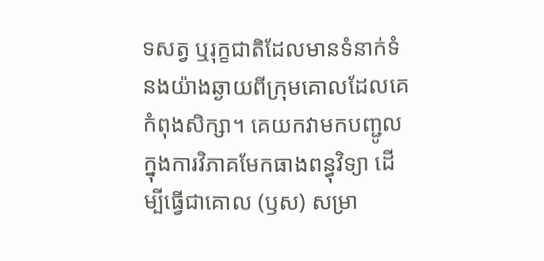ទសត្វ ឬរុក្ខជាតិដែលមានទំនាក់ទំនងយ៉ាងឆ្ងាយពីក្រុមគោលដែលគេកំពុងសិក្សា។ គេយកវាមកបញ្ជូលក្នុងការវិភាគមែកធាងពន្ធុវិទ្យា ដើម្បីធ្វើជាគោល (ឫស) សម្រា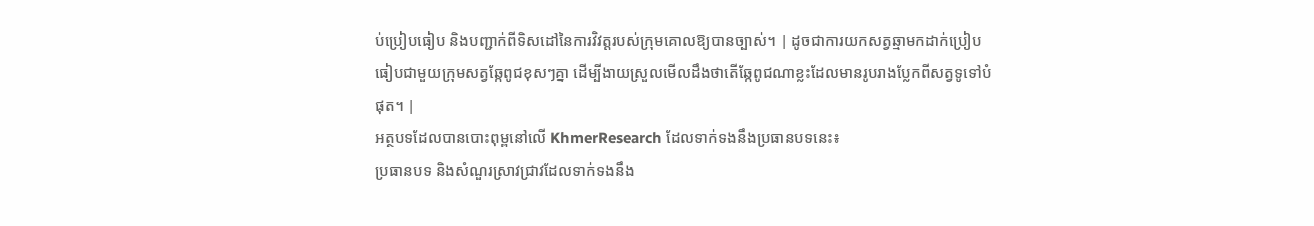ប់ប្រៀបធៀប និងបញ្ជាក់ពីទិសដៅនៃការវិវត្តរបស់ក្រុមគោលឱ្យបានច្បាស់។ | ដូចជាការយកសត្វឆ្មាមកដាក់ប្រៀបធៀបជាមួយក្រុមសត្វឆ្កែពូជខុសៗគ្នា ដើម្បីងាយស្រួលមើលដឹងថាតើឆ្កែពូជណាខ្លះដែលមានរូបរាងប្លែកពីសត្វទូទៅបំផុត។ |
អត្ថបទដែលបានបោះពុម្ពនៅលើ KhmerResearch ដែលទាក់ទងនឹងប្រធានបទនេះ៖
ប្រធានបទ និងសំណួរស្រាវជ្រាវដែលទាក់ទងនឹង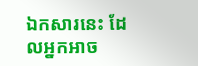ឯកសារនេះ ដែលអ្នកអាច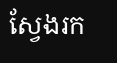ស្វែងរក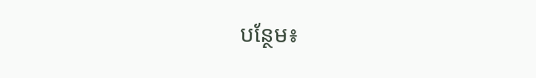បន្ថែម៖